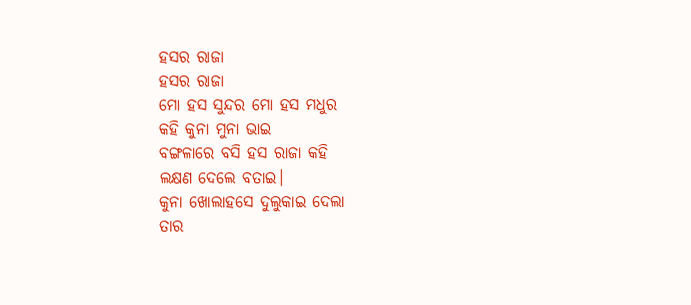ହସର ରାଜା
ହସର ରାଜା
ମୋ ହସ ସୁନ୍ଦର ମୋ ହସ ମଧୁର
କହି କୁନା ମୁନା ଭାଇ
ବଙ୍ଗଳାରେ ବସି ହସ ରାଜା କହି
ଲକ୍ଷଣ ଦେଲେ ବତାଇ।
କୁନା ଖୋଲାହସେ ଦୁଲୁକାଇ ଦେଲା
ତାର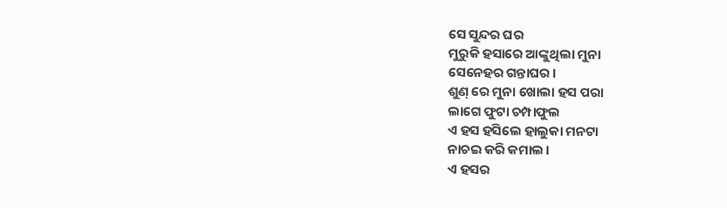ସେ ସୁନ୍ଦର ଘର
ମୁରୁକି ହସାରେ ଆଙ୍କୁଥିଲା ମୁନା
ସେନେହର ଗନ୍ତାଘର।
ଶୁଣ୍ ରେ ମୁନା ଖୋଲା ହସ ପରା
ଲାଗେ ଫୁଟା ଚମ୍ପାଫୁଲ
ଏ ହସ ହସିଲେ ହାଲୁକା ମନଟା
ନାଚଇ କରି କମାଲ।
ଏ ହସର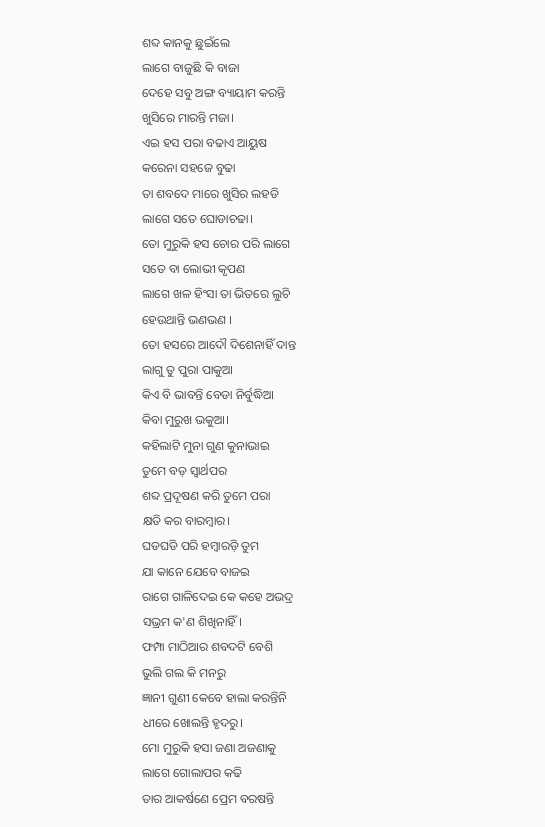ଶବ୍ଦ କାନକୁ ଛୁଇଁଲେ
ଲାଗେ ବାଜୁଛି କି ବାଜା
ଦେହେ ସବୁ ଅଙ୍ଗ ବ୍ୟାୟାମ କରନ୍ତି
ଖୁସିରେ ମାରନ୍ତି ମଜା।
ଏଇ ହସ ପରା ବଢାଏ ଆୟୁଷ
କରେନା ସହଜେ ବୁଢା
ତା ଶବଦେ ମାରେ ଖୁସିର ଲହଡି
ଲାଗେ ସତେ ଘୋଡାଚଢା।
ତୋ ମୁରୁକି ହସ ଚୋର ପରି ଲାଗେ
ସତେ ବା ଲୋଭୀ କୃପଣ
ଲାଗେ ଖଳ ହିଂସା ତା ଭିତରେ ଲୁଚି
ହେଉଥାନ୍ତି ଭଣଭଣ ।
ତୋ ହସରେ ଆଦୌ ଦିଶେନାହିଁ ଦାନ୍ତ
ଲାଗୁ ତୁ ପୁରା ପାକୁଆ
କିଏ ବି ଭାବନ୍ତି ବେଡା ନିର୍ବୁଦ୍ଧିଆ
କିବା ମୁରୁଖ ଭକୁଆ।
କହିଲାଟି ମୁନା ଗୁଣ କୁନାଭାଇ
ତୁମେ ବଡ଼ ସ୍ବାର୍ଥପର
ଶବ୍ଦ ପ୍ରଦୂଷଣ କରି ତୁମେ ପରା
କ୍ଷତି କର ବାରମ୍ବାର।
ଘଡଘଡି ପରି ହମ୍ବାରଡ଼ି ତୁମ
ଯା କାନେ ଯେବେ ବାଜଇ
ରାଗେ ଗାଳିଦେଇ କେ କହେ ଅଭଦ୍ର
ସଭ୍ରମ କ'ଣ ଶିଖିନାହିଁ।
ଫମ୍ପା ମାଠିଆର ଶବଦଟି ବେଶି
ଭୁଲି ଗଲ କି ମନରୁ
ଜ୍ଞାନୀ ଗୁଣୀ କେବେ ହାଲା କରନ୍ତିନି
ଧୀରେ ଖୋଲନ୍ତି ହୃଦରୁ।
ମୋ ମୁରୁକି ହସା ଜଣା ଅଜଣାକୁ
ଲାଗେ ଗୋଲାପର କଢି
ତାର ଆକର୍ଷଣେ ପ୍ରେମ ବରଷନ୍ତି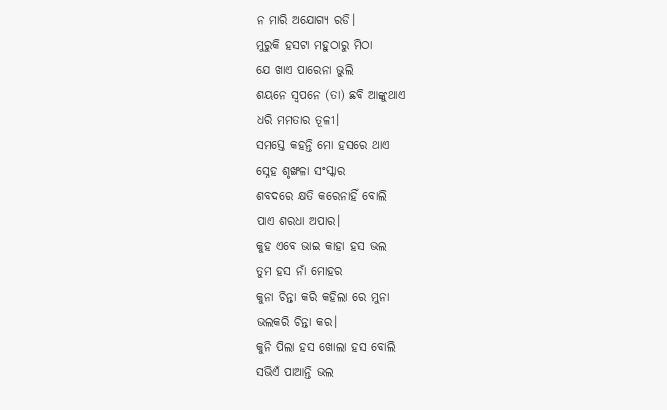ନ ମାରି ଅଯୋଗ୍ୟ ରଡି।
ମୁରୁକି ହସଟା ମହୁଠାରୁ ମିଠା
ଯେ ଖାଏ ପାରେନା ଭୁଲି
ଶୟନେ ସ୍ବପନେ (ତା) ଛବି ଆଙ୍କୁଥାଏ
ଧରି ମମତାର ତୂଳୀ।
ସମସ୍ତେ କହନ୍ତି ମୋ ହସରେ ଥାଏ
ସ୍ନେହ ଶୃଙ୍ଖଳା ସଂସ୍କାର
ଶବଦରେ କ୍ଷତି କରେନାହିଁ ବୋଲି
ପାଏ ଶରଧା ଅପାର।
କୁହ ଏବେ ଭାଇ କାହା ହସ ଭଲ
ତୁମ ହସ ନାଁ ମୋହର
କୁନା ଚିନ୍ତା କରି କହିଲା ରେ ମୁନା
ଭଲକରି ଚିନ୍ତା କର।
କୁନି ପିଲା ହସ ଖୋଲା ହସ ବୋଲି
ସଭିଏଁ ପାଆନ୍ତି ଭଲ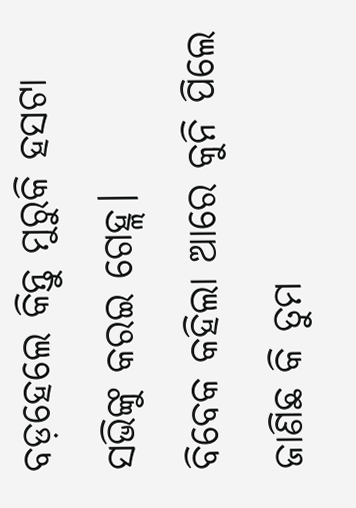ବଡ଼ହେଲେ କିନ୍ତୁ ମୁରୁକି ହସଟା
ସଭିଙ୍କୁ କରଇ ଗେହ୍ଲ।
ବିବେକ କହିଲା ଆରେ କୁନି ପିଲେ
ଜାଣିଛ କି ତୁମ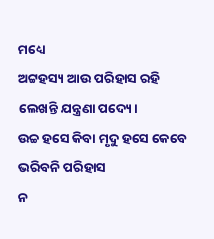ମଧ୍ୟେ
ଅଟ୍ଟହସ୍ୟ ଆଉ ପରିହାସ ରହି
ଲେଖନ୍ତି ଯନ୍ତ୍ରଣା ପଦ୍ୟେ।
ଉଚ୍ଚ ହସେ କିବା ମୃଦୁ ହସେ କେବେ
ଭରିବନି ପରିହାସ
ନ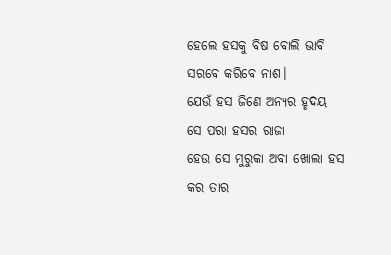ହେଲେ ହସକୁ ବିଷ ବୋଲି ଭାବି
ସରବେ କରିବେ ନାଶ।
ଯେଉଁ ହସ ଜିଣେ ଅନ୍ୟର ହୃଦୟ
ସେ ପରା ହସର ରାଜା
ହେଉ ସେ ମୁରୁକା ଅବା ଖୋଲା ହସ
କର ତାର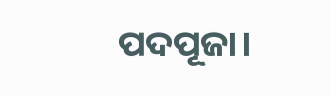ପଦପୂଜା।